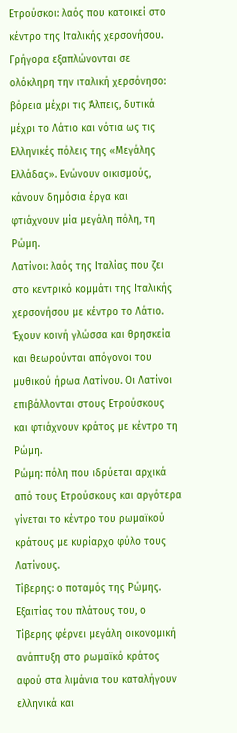Ετρούσκοι: λαός που κατοικεί στο κέντρο της Ιταλικής χερσονήσου. Γρήγορα εξαπλώνονται σε ολόκληρη την ιταλική χερσόνησο: βόρεια μέχρι τις Άλπεις, δυτικά μέχρι το Λάτιο και νότια ως τις Ελληνικές πόλεις της «Μεγάλης Ελλάδας». Ενώνουν οικισμούς, κάνουν δημόσια έργα και φτιάχνουν μία μεγάλη πόλη, τη Ρώμη.
Λατίνοι: λαός της Ιταλίας που ζει στο κεντρικό κομμάτι της Ιταλικής χερσονήσου με κέντρο το Λάτιο. Έχουν κοινή γλώσσα και θρησκεία και θεωρούνται απόγονοι του μυθικού ήρωα Λατίνου. Οι Λατίνοι επιβάλλονται στους Ετρούσκους και φτιάχνουν κράτος με κέντρο τη Ρώμη.
Ρώμη: πόλη που ιδρύεται αρχικά από τους Ετρούσκους και αργότερα γίνεται το κέντρο του ρωμαϊκού κράτους με κυρίαρχο φύλο τους Λατίνους.
Τίβερης: ο ποταμός της Ρώμης. Εξαιτίας του πλάτους του, ο Τίβερης φέρνει μεγάλη οικονομική ανάπτυξη στο ρωμαϊκό κράτος αφού στα λιμάνια του καταλήγουν ελληνικά και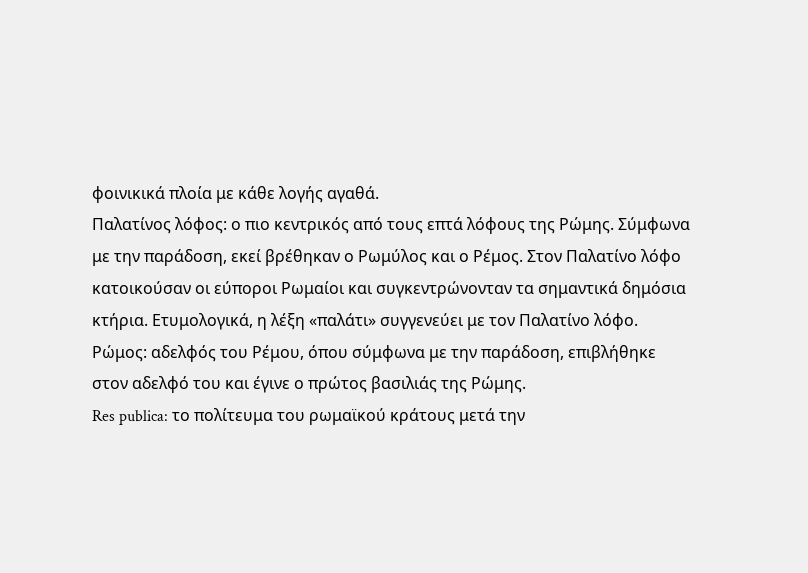φοινικικά πλοία με κάθε λογής αγαθά.
Παλατίνος λόφος: ο πιο κεντρικός από τους επτά λόφους της Ρώμης. Σύμφωνα με την παράδοση, εκεί βρέθηκαν ο Ρωμύλος και ο Ρέμος. Στον Παλατίνο λόφο κατοικούσαν οι εύποροι Ρωμαίοι και συγκεντρώνονταν τα σημαντικά δημόσια κτήρια. Ετυμολογικά, η λέξη «παλάτι» συγγενεύει με τον Παλατίνο λόφο.
Ρώμος: αδελφός του Ρέμου, όπου σύμφωνα με την παράδοση, επιβλήθηκε στον αδελφό του και έγινε ο πρώτος βασιλιάς της Ρώμης.
Res publica: το πολίτευμα του ρωμαϊκού κράτους μετά την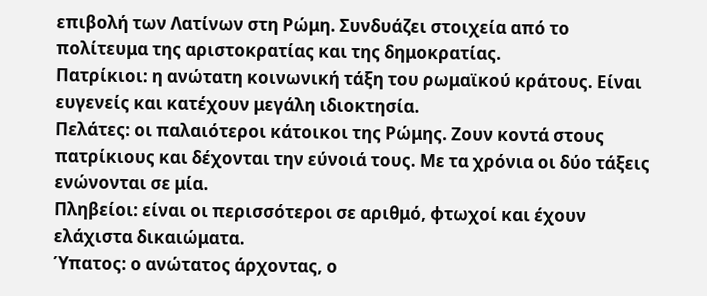επιβολή των Λατίνων στη Ρώμη. Συνδυάζει στοιχεία από το πολίτευμα της αριστοκρατίας και της δημοκρατίας.
Πατρίκιοι: η ανώτατη κοινωνική τάξη του ρωμαϊκού κράτους. Είναι ευγενείς και κατέχουν μεγάλη ιδιοκτησία.
Πελάτες: οι παλαιότεροι κάτοικοι της Ρώμης. Ζουν κοντά στους πατρίκιους και δέχονται την εύνοιά τους. Με τα χρόνια οι δύο τάξεις ενώνονται σε μία.
Πληβείοι: είναι οι περισσότεροι σε αριθμό, φτωχοί και έχουν ελάχιστα δικαιώματα.
Ύπατος: ο ανώτατος άρχοντας, ο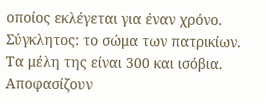οποίος εκλέγεται για έναν χρόνο.
Σύγκλητος: το σώμα των πατρικίων. Τα μέλη της είναι 300 και ισόβια. Αποφασίζουν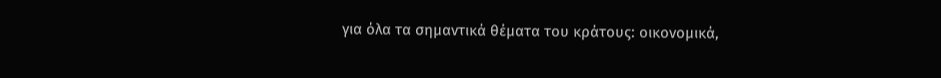για όλα τα σημαντικά θέματα του κράτους: οικονομικά,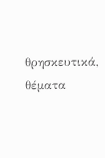θρησκευτικά, θέματα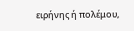ειρήνης ή πολέμου,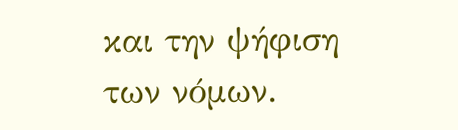και την ψήφιση των νόμων.